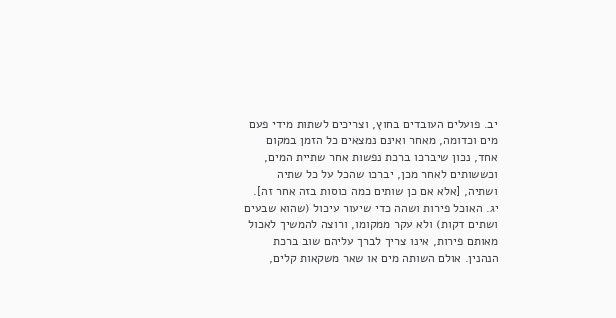יב. פועלים העובדים בחוץ, וצריכים לשתות מידי פעם מים וכדומה, מאחר ואינם נמצאים כל הזמן במקום אחד, נכון שיברכו ברכת נפשות אחר שתיית המים, וכששותים לאחר מכן, יברכו שהכל על כל שתיה ושתיה, [אלא אם כן שותים כמה כוסות בזה אחר זה].
יג. האוכל פירות ושהה כדי שיעור עיכול (שהוא שבעים ושתים דקות) ולא עקר ממקומו, ורוצה להמשיך לאכול מאותם פירות, אינו צריך לברך עליהם שוב ברכת הנהנין. אולם השותה מים או שאר משקאות קלים,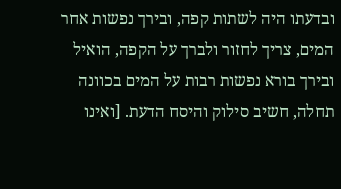ובדעתו היה לשתות קפה, ובירך נפשות אחר המים, צריך לחזור ולברך על הקפה, הואיל ובירך בורא נפשות רבות על המים בכוונה תחלה, חשיב סילוק והיסח הדעת. [ואינו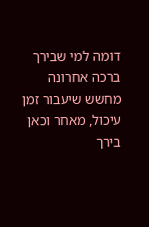דומה למי שבירך ברכה אחרונה מחשש שיעבור זמן עיכול, מאחר וכאן בירך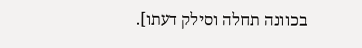בכוונה תחלה וסילק דעתו].